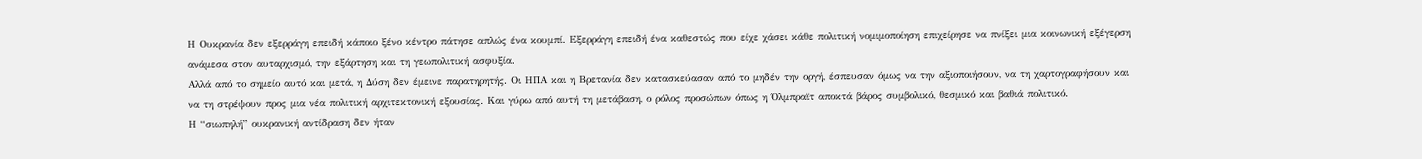Η Ουκρανία δεν εξερράγη επειδή κάποιο ξένο κέντρο πάτησε απλώς ένα κουμπί. Εξερράγη επειδή ένα καθεστώς που είχε χάσει κάθε πολιτική νομιμοποίηση επιχείρησε να πνίξει μια κοινωνική εξέγερση ανάμεσα στον αυταρχισμό, την εξάρτηση και τη γεωπολιτική ασφυξία.
Αλλά από το σημείο αυτό και μετά, η Δύση δεν έμεινε παρατηρητής. Οι ΗΠΑ και η Βρετανία δεν κατασκεύασαν από το μηδέν την οργή, έσπευσαν όμως να την αξιοποιήσουν, να τη χαρτογραφήσουν και να τη στρέψουν προς μια νέα πολιτική αρχιτεκτονική εξουσίας. Και γύρω από αυτή τη μετάβαση, ο ρόλος προσώπων όπως η Όλμπραϊτ αποκτά βάρος συμβολικό, θεσμικό και βαθιά πολιτικό.
Η “σιωπηλή” ουκρανική αντίδραση δεν ήταν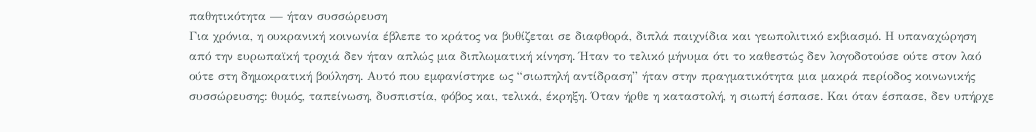παθητικότητα — ήταν συσσώρευση
Για χρόνια, η ουκρανική κοινωνία έβλεπε το κράτος να βυθίζεται σε διαφθορά, διπλά παιχνίδια και γεωπολιτικό εκβιασμό. Η υπαναχώρηση από την ευρωπαϊκή τροχιά δεν ήταν απλώς μια διπλωματική κίνηση. Ήταν το τελικό μήνυμα ότι το καθεστώς δεν λογοδοτούσε ούτε στον λαό ούτε στη δημοκρατική βούληση. Αυτό που εμφανίστηκε ως “σιωπηλή αντίδραση” ήταν στην πραγματικότητα μια μακρά περίοδος κοινωνικής συσσώρευσης: θυμός, ταπείνωση, δυσπιστία, φόβος και, τελικά, έκρηξη. Όταν ήρθε η καταστολή, η σιωπή έσπασε. Και όταν έσπασε, δεν υπήρχε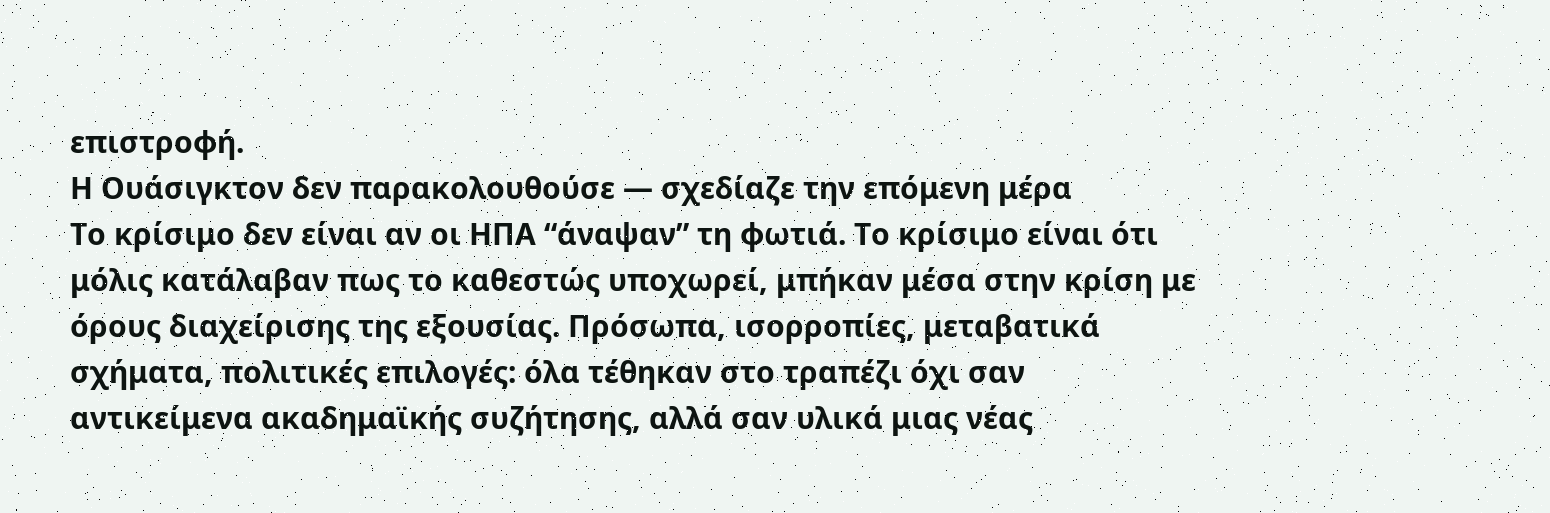επιστροφή.
Η Ουάσιγκτον δεν παρακολουθούσε — σχεδίαζε την επόμενη μέρα
Το κρίσιμο δεν είναι αν οι ΗΠΑ “άναψαν” τη φωτιά. Το κρίσιμο είναι ότι μόλις κατάλαβαν πως το καθεστώς υποχωρεί, μπήκαν μέσα στην κρίση με όρους διαχείρισης της εξουσίας. Πρόσωπα, ισορροπίες, μεταβατικά σχήματα, πολιτικές επιλογές: όλα τέθηκαν στο τραπέζι όχι σαν αντικείμενα ακαδημαϊκής συζήτησης, αλλά σαν υλικά μιας νέας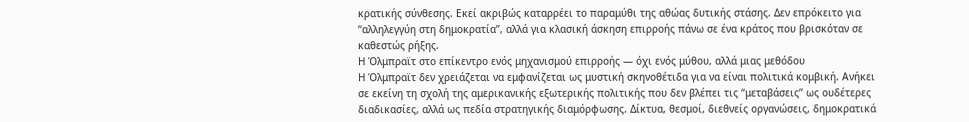κρατικής σύνθεσης. Εκεί ακριβώς καταρρέει το παραμύθι της αθώας δυτικής στάσης. Δεν επρόκειτο για “αλληλεγγύη στη δημοκρατία”, αλλά για κλασική άσκηση επιρροής πάνω σε ένα κράτος που βρισκόταν σε καθεστώς ρήξης.
Η Όλμπραϊτ στο επίκεντρο ενός μηχανισμού επιρροής — όχι ενός μύθου, αλλά μιας μεθόδου
Η Όλμπραϊτ δεν χρειάζεται να εμφανίζεται ως μυστική σκηνοθέτιδα για να είναι πολιτικά κομβική. Ανήκει σε εκείνη τη σχολή της αμερικανικής εξωτερικής πολιτικής που δεν βλέπει τις “μεταβάσεις” ως ουδέτερες διαδικασίες, αλλά ως πεδία στρατηγικής διαμόρφωσης. Δίκτυα, θεσμοί, διεθνείς οργανώσεις, δημοκρατικά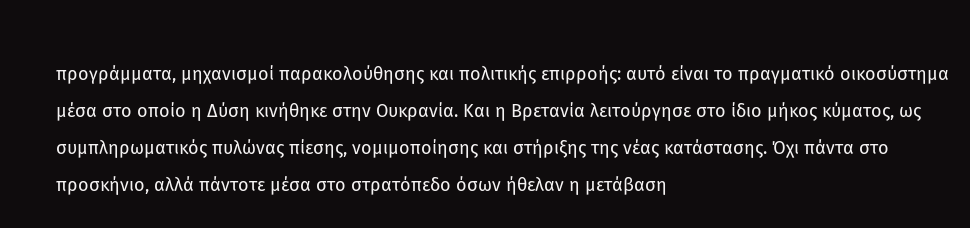προγράμματα, μηχανισμοί παρακολούθησης και πολιτικής επιρροής: αυτό είναι το πραγματικό οικοσύστημα μέσα στο οποίο η Δύση κινήθηκε στην Ουκρανία. Και η Βρετανία λειτούργησε στο ίδιο μήκος κύματος, ως συμπληρωματικός πυλώνας πίεσης, νομιμοποίησης και στήριξης της νέας κατάστασης. Όχι πάντα στο προσκήνιο, αλλά πάντοτε μέσα στο στρατόπεδο όσων ήθελαν η μετάβαση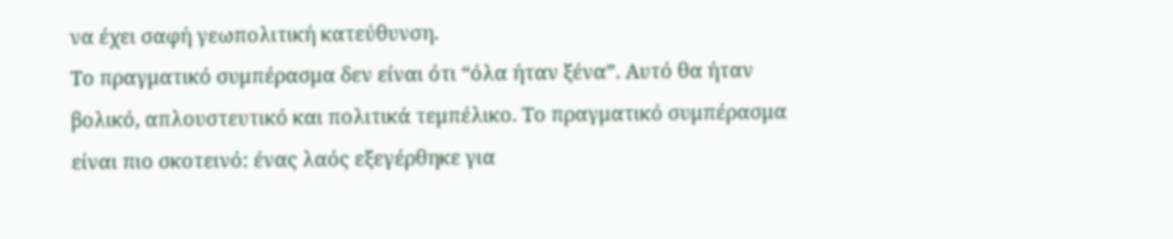να έχει σαφή γεωπολιτική κατεύθυνση.
Το πραγματικό συμπέρασμα δεν είναι ότι “όλα ήταν ξένα”. Αυτό θα ήταν βολικό, απλουστευτικό και πολιτικά τεμπέλικο. Το πραγματικό συμπέρασμα είναι πιο σκοτεινό: ένας λαός εξεγέρθηκε για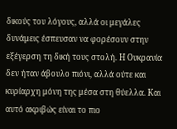δικούς του λόγους, αλλά οι μεγάλες δυνάμεις έσπευσαν να φορέσουν στην εξέγερση τη δική τους στολή. Η Ουκρανία δεν ήταν άβουλο πιόνι, αλλά ούτε και κυρίαρχη μόνη της μέσα στη θύελλα. Και αυτό ακριβώς είναι το πιο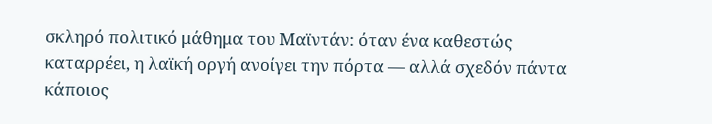σκληρό πολιτικό μάθημα του Μαϊντάν: όταν ένα καθεστώς καταρρέει, η λαϊκή οργή ανοίγει την πόρτα — αλλά σχεδόν πάντα κάποιος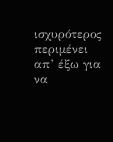ισχυρότερος περιμένει απ’ έξω για να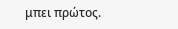μπει πρώτος.